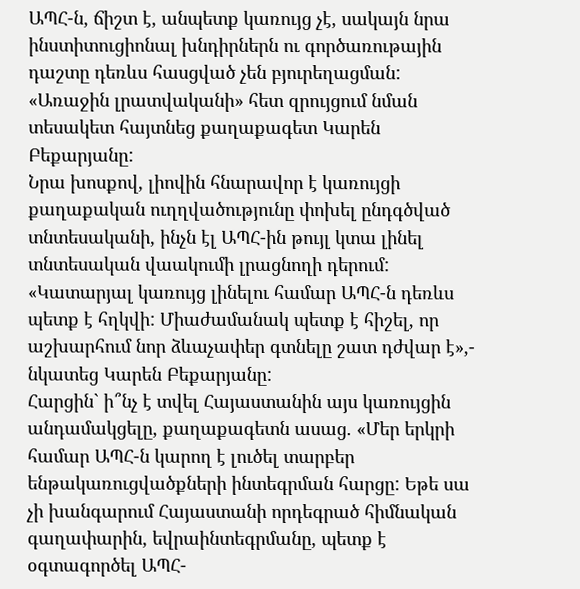ԱՊՀ-ն, ճիշտ է, անպետք կառույց չէ, սակայն նրա ինստիտուցիոնալ խնդիրներն ու գործառութային դաշտը դեռևս հասցված չեն բյուրեղացման: «Առաջին լրատվականի» հետ զրույցում նման տեսակետ հայտնեց քաղաքագետ Կարեն Բեքարյանը:
Նրա խոսքով, լիովին հնարավոր է կառույցի քաղաքական ուղղվածությունը փոխել ընդգծված տնտեսականի, ինչն էլ ԱՊՀ-ին թույլ կտա լինել տնտեսական վաակումի լրացնողի դերում: «Կատարյալ կառույց լինելու համար ԱՊՀ-ն դեռևս պետք է հղկվի: Միաժամանակ պետք է հիշել, որ աշխարհում նոր ձևաչափեր գտնելը շատ դժվար է»,- նկատեց Կարեն Բեքարյանը:
Հարցին` ի՞նչ է տվել Հայաստանին այս կառույցին անդամակցելը, քաղաքագետն ասաց. «Մեր երկրի համար ԱՊՀ-ն կարող է լուծել տարբեր ենթակառուցվածքների ինտեգրման հարցը: Եթե սա չի խանգարում Հայաստանի որդեգրած հիմնական գաղափարին, եվրաինտեգրմանը, պետք է օգտագործել ԱՊՀ-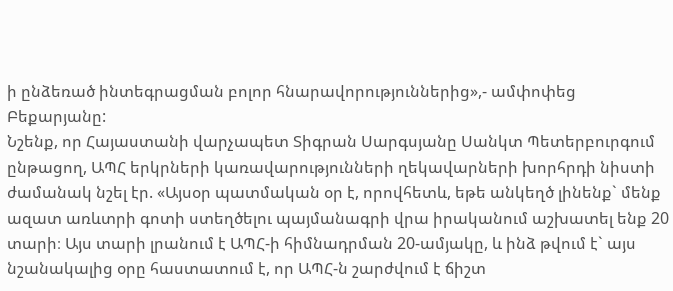ի ընձեռած ինտեգրացման բոլոր հնարավորություններից»,- ամփոփեց Բեքարյանը:
Նշենք, որ Հայաստանի վարչապետ Տիգրան Սարգսյանը Սանկտ Պետերբուրգում ընթացող, ԱՊՀ երկրների կառավարությունների ղեկավարների խորհրդի նիստի ժամանակ նշել էր. «Այսօր պատմական օր է, որովհետև, եթե անկեղծ լինենք` մենք ազատ առևտրի գոտի ստեղծելու պայմանագրի վրա իրականում աշխատել ենք 20 տարի։ Այս տարի լրանում է ԱՊՀ-ի հիմնադրման 20-ամյակը, և ինձ թվում է` այս նշանակալից օրը հաստատում է, որ ԱՊՀ-ն շարժվում է ճիշտ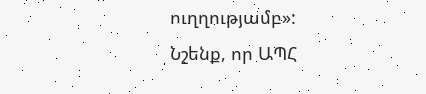ուղղությամբ»:
Նշենք, որ ԱՊՀ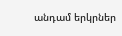անդամ երկրներ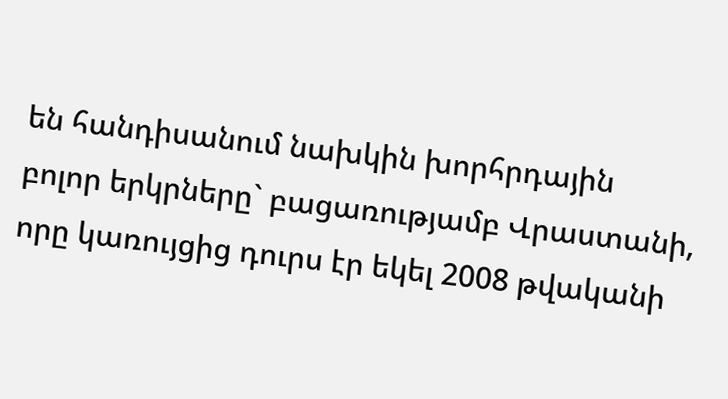են հանդիսանում նախկին խորհրդային բոլոր երկրները` բացառությամբ Վրաստանի, որը կառույցից դուրս էր եկել 2008 թվականի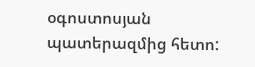օգոստոսյան պատերազմից հետո: